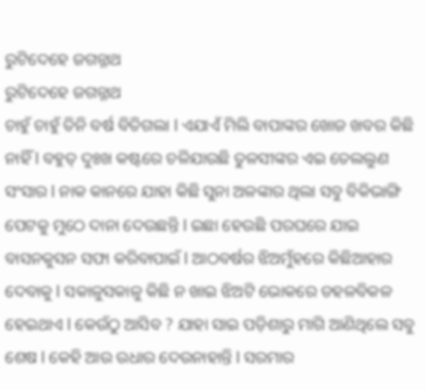ରୁଟିଦେହେ ଜଗନ୍ନାଥ
ରୁଟିଦେହେ ଜଗନ୍ନାଥ
ଚାହୁଁ ଚାହୁଁ ତିନି ବର୍ଷ ବିତିଗଲା l ଏଯାଏଁ ମିଲି ବାପାଙ୍କର ଖୋଜ ଖବର କିଛି ନାହିଁ l ବହୁତ୍ ଦୁଃଖ କଷ୍ଟରେ ଚଳିଯାଉଛି ତୁଳସୀଙ୍କର ଏଇ ତେଲଲୁଣ ସଂସାର l ନାକ କାନରେ ଯାହା କିଛି ସୁନା ଅଳଙ୍କାର ଥିଲା ସବୁ ବିକିଭାଙ୍ଗି ପେଟକୁ ମୁଠେ ଦାନା ଦେଉଛନ୍ତି l ଇଛା ହେଉଛି ପରଘରେ ଯାଇ ବାସନକୁସନ ସଫା କରିବାପାଇଁ l ଆଠବର୍ଷର ଝିଅମୁଁହରେ କିଛିଆହାର ଦେବାକୁ l ସକାଳୁସକାଳୁ କିଛି ନ ଖାଇ ଝିଅଟି ଭୋକରେ ଡହଳବିକଳ ହେଇଥାଏ l କେଉଁଠୁ ଆସିବ ? ଯାହା ସାଇ ପଡ଼ିଶାରୁ ମାଗି ଆଣିଥିଲେ ସବୁ ଶେଷ l କେହି ଆଉ ଉଧାର ଦେଉନାହାନ୍ତି l ସରମାର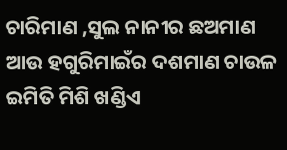ଚାରିମାଣ ,ସୁଲ ନାନୀର ଛଅମାଣ ଆଉ ହଗୁରିମାଇଁର ଦଶମାଣ ଚାଉଳ ଇମିତି ମିଶି ଖଣ୍ଡିଏ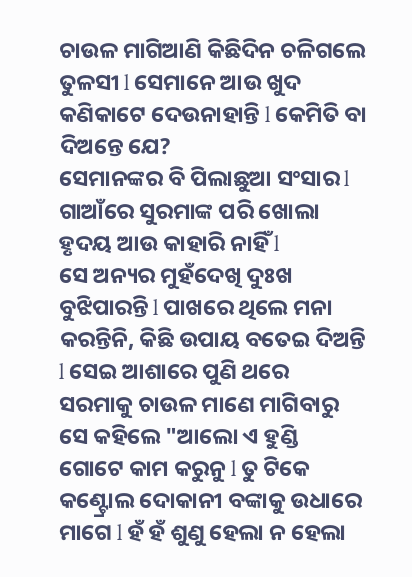ଚାଉଳ ମାଗିଆଣି କିଛିଦିନ ଚଳିଗଲେ ତୁଳସୀ l ସେମାନେ ଆଉ ଖୁଦ କଣିକାଟେ ଦେଉନାହାନ୍ତି l କେମିତି ବା ଦିଅନ୍ତେ ଯେ?
ସେମାନଙ୍କର ବି ପିଲାଛୁଆ ସଂସାର l ଗାଆଁରେ ସୁରମାଙ୍କ ପରି ଖୋଲା ହୃଦୟ ଆଉ କାହାରି ନାହିଁ l
ସେ ଅନ୍ୟର ମୁହଁଦେଖି ଦୁଃଖ ବୁଝିପାରନ୍ତି l ପାଖରେ ଥିଲେ ମନା କରନ୍ତିନି, କିଛି ଉପାୟ ବତେଇ ଦିଅନ୍ତି l ସେଇ ଆଶାରେ ପୁଣି ଥରେ ସରମାକୁ ଚାଉଳ ମାଣେ ମାଗିବାରୁ ସେ କହିଲେ "ଆଲୋ ଏ ହୁଣ୍ଡି ଗୋଟେ କାମ କରୁନୁ l ତୁ ଟିକେ କଣ୍ଟ୍ରୋଲ ଦୋକାନୀ ବଙ୍କାକୁ ଉଧାରେ ମାଗେ l ହଁ ହଁ ଶୁଣୁ ହେଲା ନ ହେଲା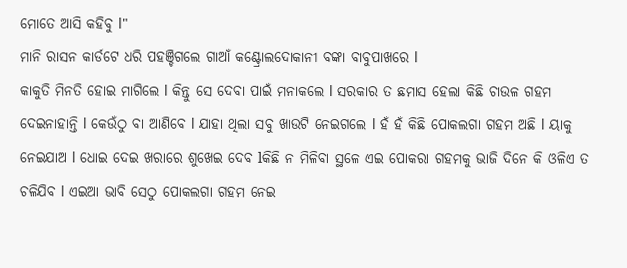ମୋତେ ଆସି କହିବୁ l"
ମାନି ରାସନ କାର୍ଡଟେ ଧରି ପହଞ୍ଚିଗଲେ ଗାଆଁ କଣ୍ଟ୍ରୋଲଦୋକାନୀ ବଙ୍କା ବାବୁପାଖରେ l
କାକୁତି ମିନତି ହୋଇ ମାଗିଲେ l କିନ୍ତୁ ସେ ଦେବା ପାଇଁ ମନାକଲେ l ସରକାର ତ ଛମାସ ହେଲା କିଛି ଚାଉଳ ଗହମ ଦେଇନାହାନ୍ତି l କେଉଁଠୁ ବା ଆଣିବେ l ଯାହା ଥିଲା ସବୁ ଖାଉଟି ନେଇଗଲେ l ହଁ ହଁ କିଛି ପୋକଲଗା ଗହମ ଅଛି l ୟାକୁ ନେଇଯାଅ l ଧୋଇ ଦେଇ ଖରାରେ ଶୁଖେଇ ଦେବ lକିଛି ନ ମିଳିବା ସ୍ଥଳେ ଏଇ ପୋକରା ଗହମକୁ ଭାଜି ଦିନେ କି ଓଳିଏ ତ ଚଳିଯିବ l ଏଇଆ ଭାବି ସେଠୁ ପୋକଲଗା ଗହମ ନେଇ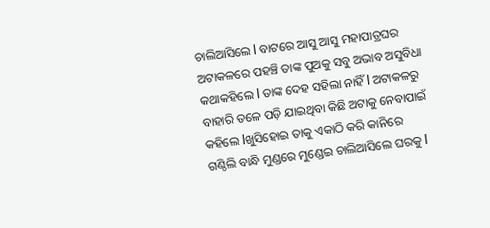ଚାଲିଆସିଲେ l ବାଟରେ ଆସୁ ଆସୁ ମହାପାତ୍ରଘର ଅଟାକଳରେ ପହଞ୍ଚି ତାଙ୍କ ପୁଅକୁ ସବୁ ଅଭାବ ଅସୁବିଧା କଥାକହିଲେ l ତାଙ୍କ ଦେହ ସହିଲା ନାହିଁ l ଅଟାକଳରୁ ବାହାରି ତଳେ ପଡ଼ି ଯାଇଥିବା କିଛି ଅଟାକୁ ନେବାପାଇଁ କହିଲେ lଖୁସିହୋଇ ତାକୁ ଏକାଠି କରି କାନିରେ ଗଣ୍ଠିଲି ବାନ୍ଧି ମୁଣ୍ଡରେ ମୁଣ୍ଡେଇ ଚାଲିଆସିଲେ ଘରକୁ l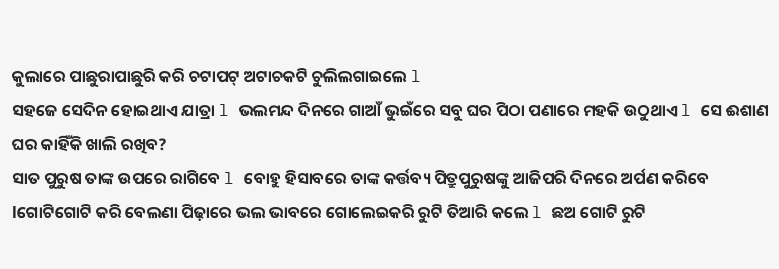କୁଲାରେ ପାଛୁରାପାଛୁରି କରି ଚଟାପଟ୍ ଅଟାଚକଟି ଚୁଲିଲଗାଇଲେ l
ସହଜେ ସେଦିନ ହୋଇଥାଏ ଯାତ୍ରା l ଭଲମନ୍ଦ ଦିନରେ ଗାଆଁ ଭୁଇଁରେ ସବୁ ଘର ପିଠା ପଣାରେ ମହକି ଉଠୁଥାଏ l ସେ ଈଶାଣ
ଘର କାହିଁକି ଖାଲି ରଖିବ?
ସାତ ପୁରୁଷ ତାଙ୍କ ଉପରେ ରାଗିବେ l ବୋହୁ ହିସାବରେ ତାଙ୍କ କର୍ତ୍ତବ୍ୟ ପିତ୍ରୁପୁରୁଷଙ୍କୁ ଆଜିପରି ଦିନରେ ଅର୍ପଣ କରିବେ lଗୋଟିଗୋଟି କରି ବେଲଣା ପିଢ଼ାରେ ଭଲ ଭାବରେ ଗୋଲେଇକରି ରୁଟି ତିଆରି କଲେ l ଛଅ ଗୋଟି ରୁଟି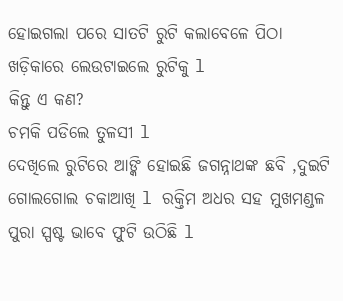ହୋଇଗଲା ପରେ ସାତଟି ରୁଟି କଲାବେଳେ ପିଠା ଖଡ଼ିକାରେ ଲେଉଟାଇଲେ ରୁଟିକୁ l
କିନ୍ତୁ ଏ କଣ?
ଚମକି ପଡିଲେ ତୁଳସୀ l
ଦେଖିଲେ ରୁଟିରେ ଆଙ୍କି ହୋଇଛି ଜଗନ୍ନାଥଙ୍କ ଛବି ,ଦୁଇଟି ଗୋଲଗୋଲ ଚକାଆଖି l ରକ୍ତିମ ଅଧର ସହ ମୁଖମଣ୍ଡଳ ପୁରା ସ୍ପଷ୍ଟ ଭାବେ ଫୁଟି ଉଠିଛି l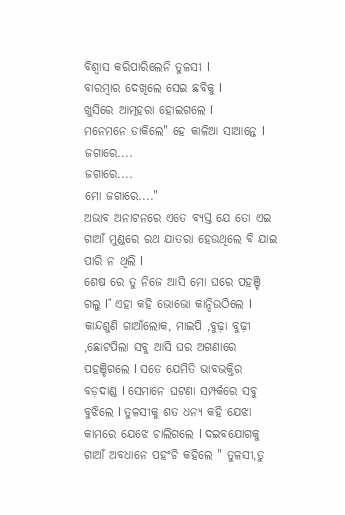ବିଶ୍ବାସ କରିପାରିଲେନି ତୁଳସୀ l
ବାରମ୍ବାର ଦେଖିଲେ ସେଇ ଛବିକୁ l
ଖୁସିରେ ଆତ୍ମହରା ହୋଇଗଲେ l
ମନେମନେ ଡାକିଲେ" ହେ କାଳିଆ ସାଆନ୍ତେ l
ଜଗାରେ....
ଜଗାରେ....
ମୋ ଜଗାରେ...."
ଅଭାବ ଅନାଟନରେ ଏତେ ବ୍ୟସ୍ତ ଯେ ତୋ ଏଇ ଗାଆଁ ମୁଣ୍ଡରେ ରଥ ଯାତରା ହେଉଥିଲେ ବି ଯାଇ ପାରି ନ ଥିଲି l
ଶେଷ ରେ ତୁ ନିଜେ ଆସି ମୋ ଘରେ ପହଞ୍ଚି ଗଲୁ l" ଏହା କହି ଭୋଭୋ କାନ୍ଦିଉଠିଲେ l
କାନ୍ଦଶୁଣି ଗାଆଁଲୋକ, ମାଇପି ,ବୁଢ଼ା ବୁଢ଼ୀ ,ଛୋଟପିଲା ସବୁ ଆସି ଘର ଅଗଣାରେ ପହଞ୍ଚିଗଲେ l ସତେ ଯେମିତି ଭାବଭକ୍ତିର ବଡ଼ଦାଣ୍ଡ l ସେମାନେ ଘଟଣା ସମ୍ପର୍କରେ ସବୁ ବୁଝିଲେ l ତୁଳସୀକୁ ଶତ ଧନ୍ୟ କହି ଯେଝା କାମରେ ଯେଝେ ଚାଲିଗଲେ l ଦଇବଯୋଗକୁ ଗାଆଁ ଅବଧାନେ ପହଂଚି କହିଲେ " ତୁଳସୀ,ତୁ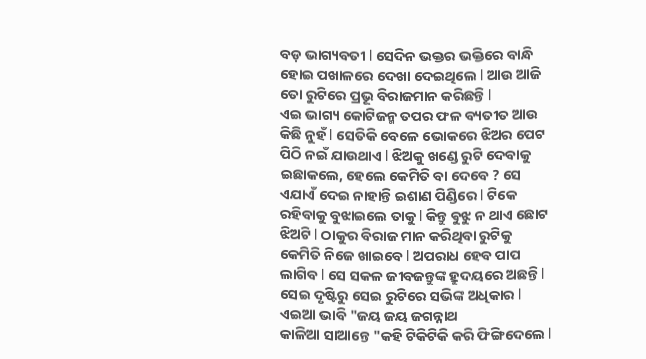ବଡ଼ ଭାଗ୍ୟବତୀ l ସେଦିନ ଭକ୍ତର ଭକ୍ତିରେ ବାନ୍ଧି ହୋଇ ପଖାଳରେ ଦେଖା ଦେଇଥିଲେ l ଆଉ ଆଜି ତୋ ରୁଟିରେ ପ୍ରଭୂ ବିରାଜମାନ କରିଛନ୍ତି l
ଏଇ ଭାଗ୍ୟ କୋଟିଜନ୍ମ ତପର ଫଳ ବ୍ୟତୀତ ଆଉ କିଛି ନୁହଁ l ସେତିକି ବେଳେ ଭୋକରେ ଝିଅର ପେଟ ପିଠି ନଇଁ ଯାଉଥାଏ l ଝିଅକୁ ଖଣ୍ଡେ ରୁଟି ଦେବାକୁ ଇଛାକଲେ, ହେଲେ କେମିତି ବା ଦେବେ ? ସେ ଏଯାଏଁ ଦେଇ ନାହାନ୍ତି ଇଶାଣ ପିଣ୍ଡିରେ l ଟିକେ ରହିବାକୁ ବୁଝାଇଲେ ତାକୁ l କିନ୍ତୁ ଵୁଝୁ ନ ଥାଏ ଛୋଟ ଝିଅଟି l ଠାକୁର ବିରାଜ ମାନ କରିଥିବା ରୁଟିକୁ କେମିତି ନିଜେ ଖାଇବେ l ଅପରାଧ ହେବ ପାପ ଲାଗିବ l ସେ ସକଳ ଜୀବଜନ୍ତୁଙ୍କ ହ୍ରୁଦୟରେ ଅଛନ୍ତି l ସେଇ ଦୃଷ୍ଟିରୁ ସେଇ ରୁଟିରେ ସଭିଙ୍କ ଅଧିକାର l ଏଇଆ ଭାବି "ଜୟ ଜୟ ଜଗନ୍ନାଥ
କାଳିଆ ସାଆନ୍ତେ "କହି ଟିକିଟିକି କରି ଫିଙ୍ଗିଦେଲେ l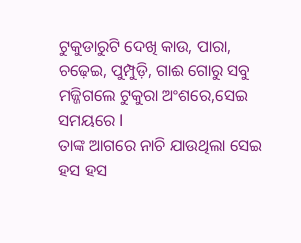ଟୁକୁଡାରୁଟି ଦେଖି କାଉ, ପାରା, ଚଢ଼େଇ, ପୁମ୍ପୁଡ଼ି, ଗାଈ ଗୋରୁ ସବୁ ମଜ୍ଜିଗଲେ ଟୁକୁରା ଅଂଶରେ,ସେଇ ସମୟରେ l
ତାଙ୍କ ଆଗରେ ନାଚି ଯାଉଥିଲା ସେଇ ହସ ହସ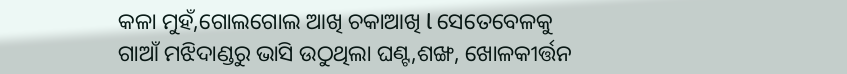କଳା ମୁହଁ,ଗୋଲଗୋଲ ଆଖି ଚକାଆଖି l ସେତେବେଳକୁ ଗାଆଁ ମଝିଦାଣ୍ଡରୁ ଭାସି ଉଠୁଥିଲା ଘଣ୍ଟ,ଶଙ୍ଖ, ଖୋଳକୀର୍ତ୍ତନ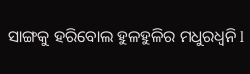ସାଙ୍ଗକୁ ହରିବୋଲ ହୁଳହୁଳିର ମଧୁରଧ୍ୱନି l